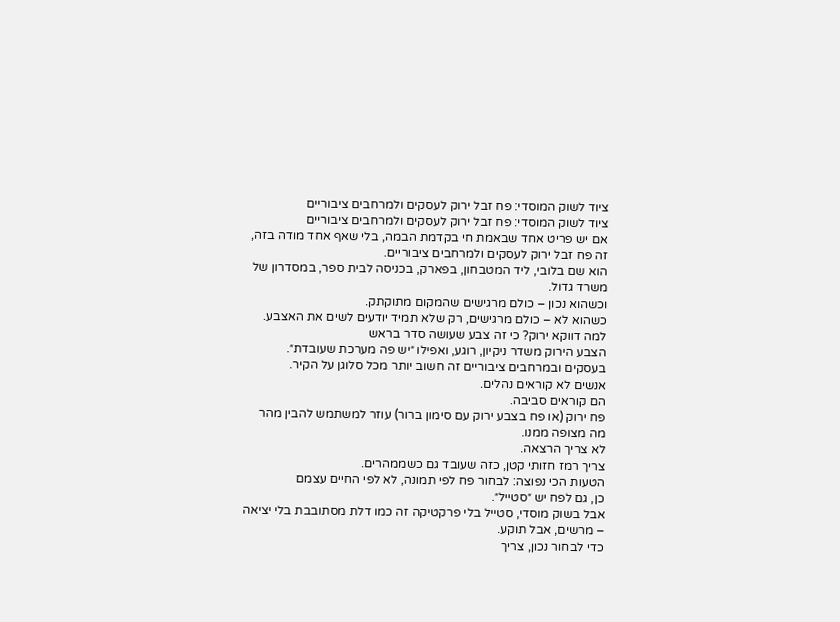ציוד לשוק המוסדי: פח זבל ירוק לעסקים ולמרחבים ציבוריים
ציוד לשוק המוסדי: פח זבל ירוק לעסקים ולמרחבים ציבוריים
אם יש פריט אחד שבאמת חי בקדמת הבמה, בלי שאף אחד מודה בזה, זה פח זבל ירוק לעסקים ולמרחבים ציבוריים.
הוא שם בלובי, ליד המטבחון, בפארק, בכניסה לבית ספר, במסדרון של משרד גדול.
וכשהוא נכון – כולם מרגישים שהמקום מתוקתק.
כשהוא לא – כולם מרגישים, רק שלא תמיד יודעים לשים את האצבע.
למה דווקא ירוק? כי זה צבע שעושה סדר בראש
הצבע הירוק משדר ניקיון, רוגע, ואפילו ״יש פה מערכת שעובדת״.
בעסקים ובמרחבים ציבוריים זה חשוב יותר מכל סלוגן על הקיר.
אנשים לא קוראים נהלים.
הם קוראים סביבה.
פח ירוק (או פח בצבע ירוק עם סימון ברור) עוזר למשתמש להבין מהר מה מצופה ממנו.
לא צריך הרצאה.
צריך רמז חזותי קטן, כזה שעובד גם כשממהרים.
הטעות הכי נפוצה: לבחור פח לפי תמונה, לא לפי החיים עצמם
כן, גם לפח יש ״סטייל״.
אבל בשוק מוסדי, סטייל בלי פרקטיקה זה כמו דלת מסתובבת בלי יציאה – מרשים, אבל תוקע.
כדי לבחור נכון, צריך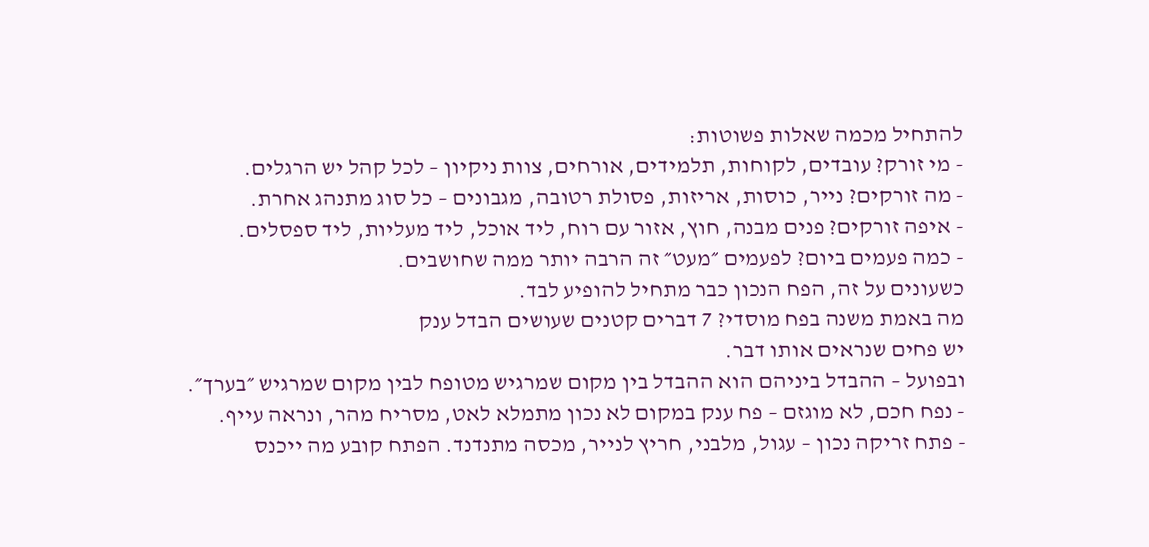להתחיל מכמה שאלות פשוטות:
- מי זורק? עובדים, לקוחות, תלמידים, אורחים, צוות ניקיון – לכל קהל יש הרגלים.
- מה זורקים? נייר, כוסות, אריזות, פסולת רטובה, מגבונים – כל סוג מתנהג אחרת.
- איפה זורקים? פנים מבנה, חוץ, אזור עם רוח, ליד אוכל, ליד מעליות, ליד ספסלים.
- כמה פעמים ביום? לפעמים ״מעט״ זה הרבה יותר ממה שחושבים.
כשעונים על זה, הפח הנכון כבר מתחיל להופיע לבד.
מה באמת משנה בפח מוסדי? 7 דברים קטנים שעושים הבדל ענק
יש פחים שנראים אותו דבר.
ובפועל – ההבדל ביניהם הוא ההבדל בין מקום שמרגיש מטופח לבין מקום שמרגיש ״בערך״.
- נפח חכם, לא מוגזם – פח ענק במקום לא נכון מתמלא לאט, מסריח מהר, ונראה עייף.
- פתח זריקה נכון – עגול, מלבני, חריץ לנייר, מכסה מתנדנד. הפתח קובע מה ייכנס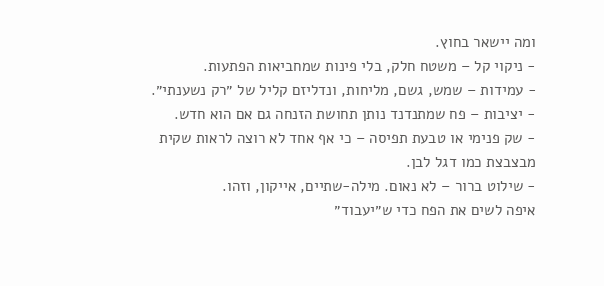ומה יישאר בחוץ.
- ניקוי קל – משטח חלק, בלי פינות שמחביאות הפתעות.
- עמידות – שמש, גשם, מליחות, ונדליזם קליל של ״רק נשענתי״.
- יציבות – פח שמתנדנד נותן תחושת הזנחה גם אם הוא חדש.
- שק פנימי או טבעת תפיסה – כי אף אחד לא רוצה לראות שקית מבצבצת כמו דגל לבן.
- שילוט ברור – לא נאום. מילה-שתיים, אייקון, וזהו.
איפה לשים את הפח כדי ש״יעבוד״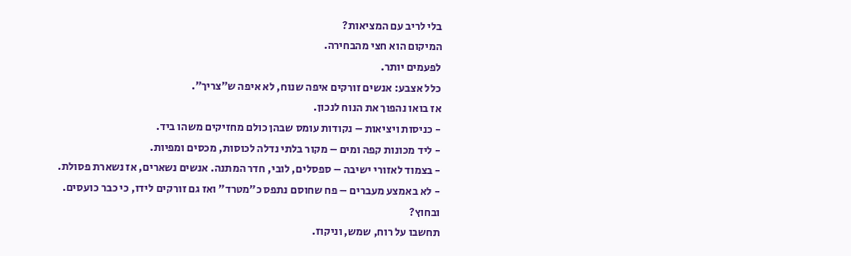בלי לריב עם המציאות?
המיקום הוא חצי מהבחירה.
לפעמים יותר.
כלל אצבע: אנשים זורקים איפה שנוח, לא איפה ש״צריך״.
אז בואו נהפוך את הנוח לנכון.
- כניסות ויציאות – נקודות עומס שבהן כולם מחזיקים משהו ביד.
- ליד מכונות קפה ומים – מקור בלתי נדלה לכוסות, מכסים ומפיות.
- בצמוד לאזורי ישיבה – ספסלים, לובי, חדר המתנה. אנשים נשארים, אז נשארת פסולת.
- לא באמצע מעברים – פח שחוסם נתפס כ״מטרד״ ואז גם זורקים לידו, כי כבר כועסים.
ובחוץ?
תחשבו על רוח, שמש, וניקוז.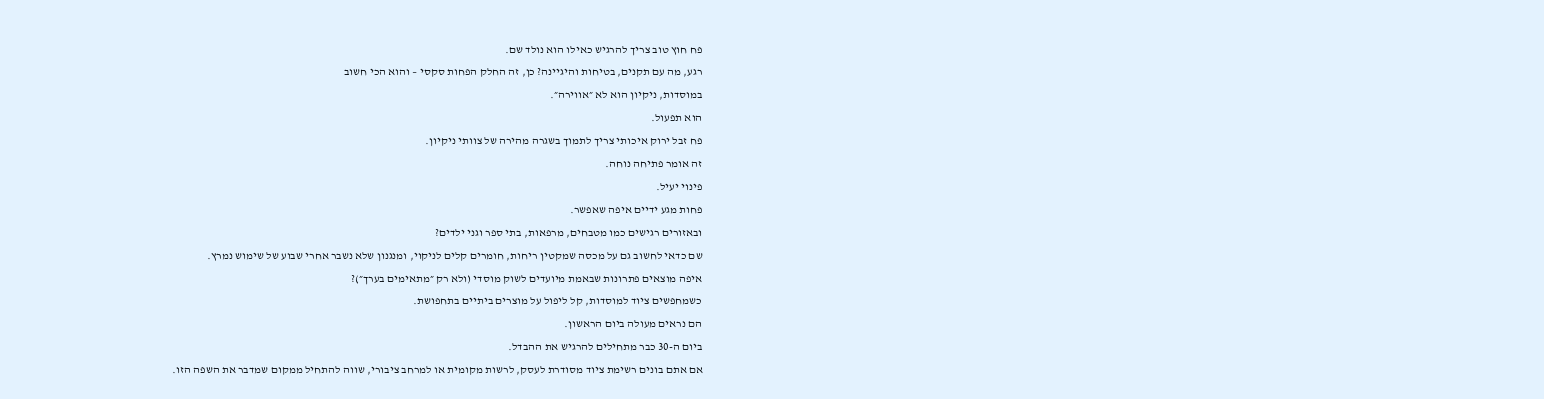פח חוץ טוב צריך להרגיש כאילו הוא נולד שם.
רגע, מה עם תקנים, בטיחות והיגיינה? כן, זה החלק הפחות סקסי – והוא הכי חשוב
במוסדות, ניקיון הוא לא ״אווירה״.
הוא תפעול.
פח זבל ירוק איכותי צריך לתמוך בשגרה מהירה של צוותי ניקיון.
זה אומר פתיחה נוחה.
פינוי יעיל.
פחות מגע ידיים איפה שאפשר.
ובאזורים רגישים כמו מטבחים, מרפאות, בתי ספר וגני ילדים?
שם כדאי לחשוב גם על מכסה שמקטין ריחות, חומרים קלים לניקוי, ומנגנון שלא נשבר אחרי שבוע של שימוש נמרץ.
איפה מוצאים פתרונות שבאמת מיועדים לשוק מוסדי (ולא רק ״מתאימים בערך״)?
כשמחפשים ציוד למוסדות, קל ליפול על מוצרים ביתיים בתחפושת.
הם נראים מעולה ביום הראשון.
ביום ה-30 כבר מתחילים להרגיש את ההבדל.
אם אתם בונים רשימת ציוד מסודרת לעסק, לרשות מקומית או למרחב ציבורי, שווה להתחיל ממקום שמדבר את השפה הזו.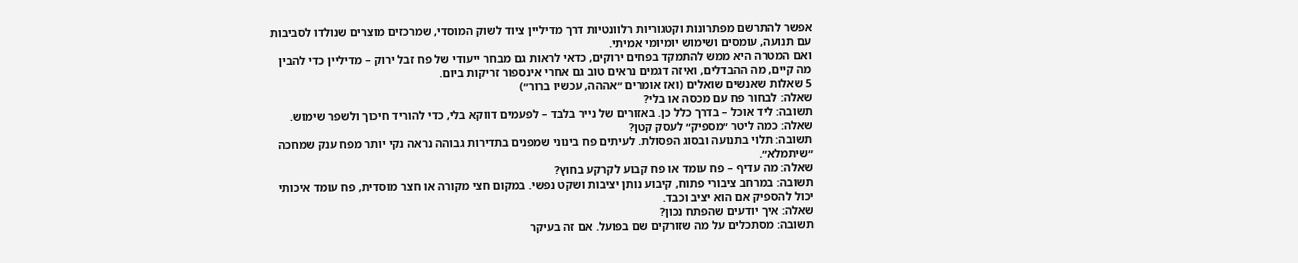אפשר להתרשם מפתרונות וקטגוריות רלוונטיות דרך מדיליין ציוד לשוק המוסדי, שמרכזים מוצרים שנולדו לסביבות עם תנועה, עומסים ושימוש יומיומי אמיתי.
ואם המטרה היא ממש להתמקד בפחים ירוקים, כדאי לראות גם מבחר ייעודי של פח זבל ירוק – מדיליין כדי להבין מה קיים, מה ההבדלים, ואיזה דגמים נראים טוב גם אחרי אינספור זריקות ביום.
5 שאלות שאנשים שואלים (ואז אומרים ״אההה, עכשיו ברור״)
שאלה: לבחור פח עם מכסה או בלי?
תשובה: ליד אוכל – בדרך כלל כן. באזורים של נייר בלבד – לפעמים דווקא בלי, כדי להוריד חיכוך ולשפר שימוש.
שאלה: כמה ליטר ״מספיק״ לעסק קטן?
תשובה: תלוי בתנועה ובסוג הפסולת. לעיתים פח בינוני שמפנים בתדירות גבוהה נראה נקי יותר מפח ענק שמחכה ״שיתמלא״.
שאלה: מה עדיף – פח עומד או פח קבוע לקרקע בחוץ?
תשובה: במרחב ציבורי פתוח, קיבוע נותן יציבות ושקט נפשי. במקום חצי מקורה או חצר מוסדית, פח עומד איכותי יכול להספיק אם הוא יציב וכבד.
שאלה: איך יודעים שהפתח נכון?
תשובה: מסתכלים על מה שזורקים שם בפועל. אם זה בעיקר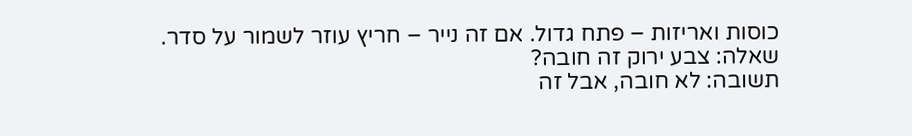כוסות ואריזות – פתח גדול. אם זה נייר – חריץ עוזר לשמור על סדר.
שאלה: צבע ירוק זה חובה?
תשובה: לא חובה, אבל זה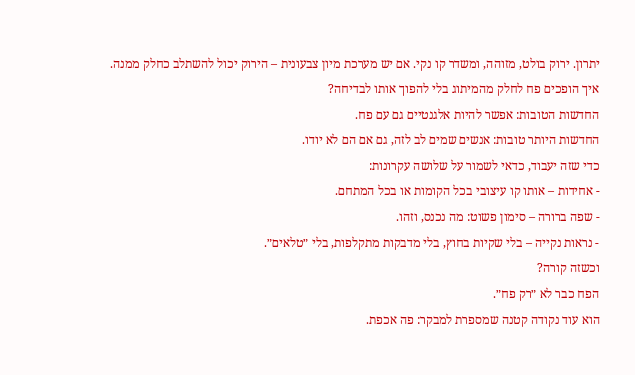יתרון. ירוק בולט, מזוהה, ומשדר קו נקי. אם יש מערכת מיון צבעונית – הירוק יכול להשתלב כחלק ממנה.
איך הופכים פח לחלק מהמיתוג בלי להפוך אותו לבדיחה?
החדשות הטובות: אפשר להיות אלגנטיים גם עם פח.
החדשות היותר טובות: אנשים שמים לב לזה, גם אם הם לא יודו.
כדי שזה יעבוד, כדאי לשמור על שלושה עקרונות:
- אחידות – אותו קו עיצובי בכל הקומות או בכל המתחם.
- שפה ברורה – סימון פשוט: מה נכנס, וזהו.
- נראות נקייה – בלי שקיות בחוץ, בלי מדבקות מתקלפות, בלי ״טלאים״.
וכשזה קורה?
הפח כבר לא ״רק פח״.
הוא עוד נקודה קטנה שמספרת למבקר: פה אכפת.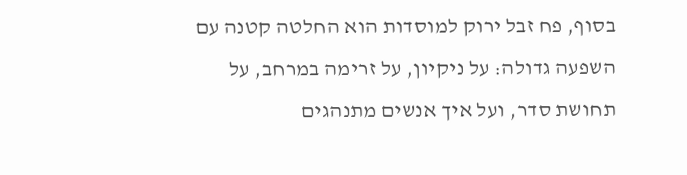בסוף, פח זבל ירוק למוסדות הוא החלטה קטנה עם השפעה גדולה: על ניקיון, על זרימה במרחב, על תחושת סדר, ועל איך אנשים מתנהגים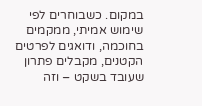במקום. כשבוחרים לפי שימוש אמיתי, ממקמים בחוכמה, ודואגים לפרטים הקטנים, מקבלים פתרון שעובד בשקט – וזה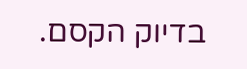בדיוק הקסם.